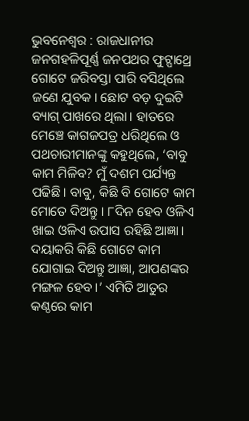ଭୁବନେଶ୍ବର : ରାଜଧାନୀର ଜନଗହଳିପୂର୍ଣ୍ଣ ଜନପଥର ଫୁଟ୍ପାଥ୍ରେ ଗୋଟେ ଜରିବସ୍ତା ପାରି ବସିଥିଲେ ଜଣେ ଯୁବକ। ଛୋଟ ବଡ଼ ଦୁଇଟି ବ୍ୟାଗ୍ ପାଖରେ ଥିଲା। ହାତରେ ମେଞ୍ଚେ କାଗଜପତ୍ର ଧରିଥିଲେ ଓ ପଥଚାରୀମାନଙ୍କୁ କହୁଥିଲେ, ‘ବାବୁ କାମ ମିଳିବ? ମୁଁ ଦଶମ ପର୍ଯ୍ୟନ୍ତ ପଢିଛି। ବାବୁ, କିଛି ବି ଗୋଟେ କାମ ମୋତେ ଦିଅନ୍ତୁ। ୮ଦିନ ହେବ ଓଳିଏ ଖାଇ ଓଳିଏ ଉପାସ ରହିଛି ଆଜ୍ଞା। ଦୟାକରି କିଛି ଗୋଟେ କାମ ଯୋଗାଇ ଦିଅନ୍ତୁ ଆଜ୍ଞା, ଆପଣଙ୍କର ମଙ୍ଗଳ ହେବ।’ ଏମିତି ଆତୁର କଣ୍ଠରେ କାମ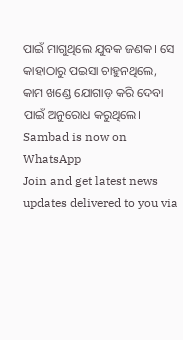ପାଇଁ ମାଗୁଥିଲେ ଯୁବକ ଜଣକ। ସେ କାହାଠାରୁ ପଇସା ଚାହୁନଥିଲେ, କାମ ଖଣ୍ଡେ ଯୋଗାଡ଼ କରି ଦେବା ପାଇଁ ଅନୁରୋଧ କରୁଥିଲେ।
Sambad is now on WhatsApp
Join and get latest news updates delivered to you via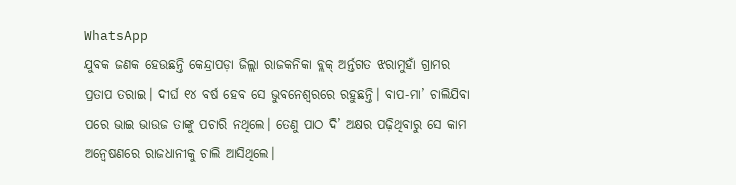WhatsApp
ଯୁବକ ଜଣକ ହେଉଛନ୍ତି କେନ୍ଦ୍ରାପଡ଼ା ଜିଲ୍ଲା ରାଜକନିକା ବ୍ଲକ୍ ଅର୍ନ୍ତଗତ ଝରାମୁହାଁ ଗ୍ରାମର ପ୍ରତାପ ତରାଇ। ଦୀର୍ଘ ୧୪ ବର୍ଷ ହେବ ସେ ଭୁବନେଶ୍ବରରେ ରହୁଛନ୍ତି। ବାପ-ମା’ ଚାଲିଯିବା ପରେ ଭାଇ ଭାଉଜ ତାଙ୍କୁ ପଚାରି ନଥିଲେ। ତେଣୁ ପାଠ ଦି’ ଅକ୍ଷର ପଢ଼ିଥିବାରୁ ସେ କାମ ଅନ୍ବେଷଣରେ ରାଜଧାନୀକୁ ଚାଲି ଆସିଥିଲେ।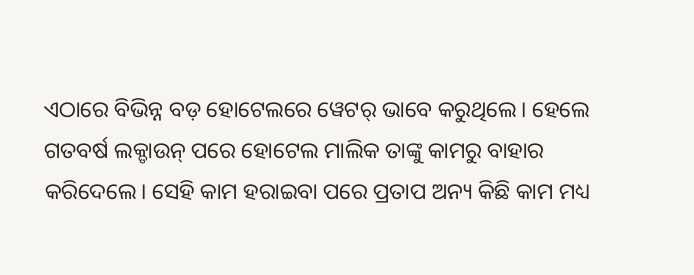ଏଠାରେ ବିଭିନ୍ନ ବଡ଼ ହୋଟେଲରେ ୱେଟର୍ ଭାବେ କରୁଥିଲେ। ହେଲେ ଗତବର୍ଷ ଲକ୍ଡାଉନ୍ ପରେ ହୋଟେଲ ମାଲିକ ତାଙ୍କୁ କାମରୁ ବାହାର କରିଦେଲେ। ସେହି କାମ ହରାଇବା ପରେ ପ୍ରତାପ ଅନ୍ୟ କିଛି କାମ ମଧ୍ୟ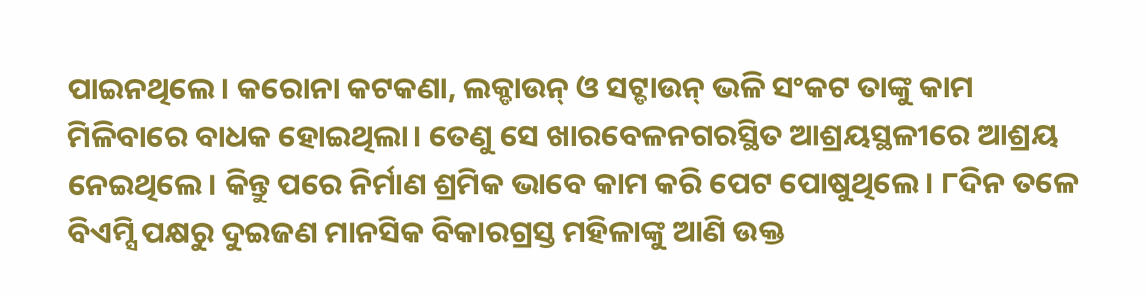ପାଇନଥିଲେ। କରୋନା କଟକଣା, ଲକ୍ଡାଉନ୍ ଓ ସଟ୍ଡାଉନ୍ ଭଳି ସଂକଟ ତାଙ୍କୁ କାମ ମିଳିବାରେ ବାଧକ ହୋଇଥିଲା। ତେଣୁ ସେ ଖାରବେଳନଗରସ୍ଥିତ ଆଶ୍ରୟସ୍ଥଳୀରେ ଆଶ୍ରୟ ନେଇଥିଲେ। କିନ୍ତୁ ପରେ ନିର୍ମାଣ ଶ୍ରମିକ ଭାବେ କାମ କରି ପେଟ ପୋଷୁଥିଲେ। ୮ଦିନ ତଳେ ବିଏମ୍ସି ପକ୍ଷରୁ ଦୁଇଜଣ ମାନସିକ ବିକାରଗ୍ରସ୍ତ ମହିଳାଙ୍କୁ ଆଣି ଉକ୍ତ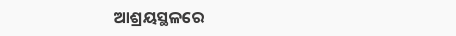ଆଶ୍ରୟସ୍ଥଳରେ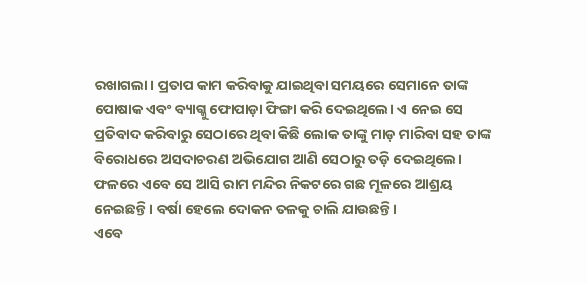ରଖାଗଲା। ପ୍ରତାପ କାମ କରିବାକୁ ଯାଇଥିବା ସମୟରେ ସେମାନେ ତାଙ୍କ ପୋଷାକ ଏବଂ ବ୍ୟାଗ୍କୁ ଫୋପାଡ଼ା ଫିଙ୍ଗା କରି ଦେଇଥିଲେ। ଏ ନେଇ ସେ ପ୍ରତିବାଦ କରିବାରୁ ସେଠାରେ ଥିବା କିଛି ଲୋକ ତାଙ୍କୁ ମାଡ଼ ମାରିବା ସହ ତାଙ୍କ ବିରୋଧରେ ଅସଦାଚରଣ ଅଭିଯୋଗ ଆଣି ସେଠାରୁ ତଡ଼ି ଦେଇଥିଲେ। ଫଳରେ ଏବେ ସେ ଆସି ରାମ ମନ୍ଦିର ନିକଟରେ ଗଛ ମୂଳରେ ଆଶ୍ରୟ ନେଇଛନ୍ତି। ବର୍ଷା ହେଲେ ଦୋକନ ତଳକୁ ଚାଲି ଯାଉଛନ୍ତି।
ଏବେ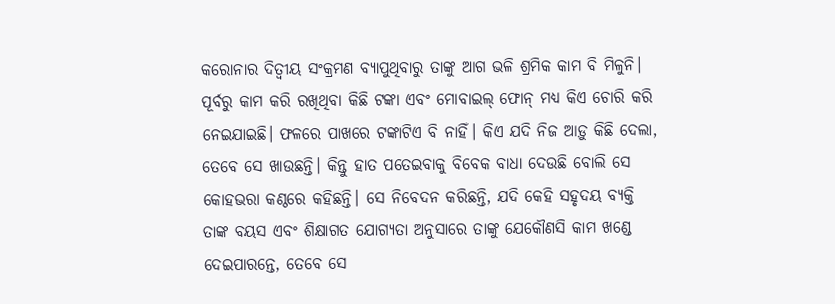କରୋନାର ଦିତ୍ବୀୟ ସଂକ୍ରମଣ ବ୍ୟାପୁଥିବାରୁ ତାଙ୍କୁ ଆଗ ଭଳି ଶ୍ରମିକ କାମ ବି ମିଳୁନି। ପୂର୍ବରୁ କାମ କରି ରଖିଥିବା କିଛି ଟଙ୍କା ଏବଂ ମୋବାଇଲ୍ ଫୋନ୍ ମଧ୍ୟ କିଏ ଚୋରି କରି ନେଇଯାଇଛି। ଫଳରେ ପାଖରେ ଟଙ୍କାଟିଏ ବି ନାହିଁ। କିଏ ଯଦି ନିଜ ଆଡ଼ୁ କିଛି ଦେଲା, ତେବେ ସେ ଖାଉଛନ୍ତି। କିନ୍ତୁ ହାତ ପତେଇବାକୁ ବିବେକ ବାଧା ଦେଉଛି ବୋଲି ସେ କୋହଭରା କଣ୍ଠରେ କହିଛନ୍ତି। ସେ ନିବେଦନ କରିଛନ୍ତି, ଯଦି କେହି ସହୃଦୟ ବ୍ୟକ୍ତି ତାଙ୍କ ବୟସ ଏବଂ ଶିକ୍ଷାଗତ ଯୋଗ୍ୟତା ଅନୁସାରେ ତାଙ୍କୁ ଯେକୌଣସି କାମ ଖଣ୍ଡେ ଦେଇପାରନ୍ତେ, ତେବେ ସେ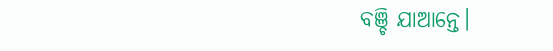ବଞ୍ଚି ଯାଆନ୍ତେ।